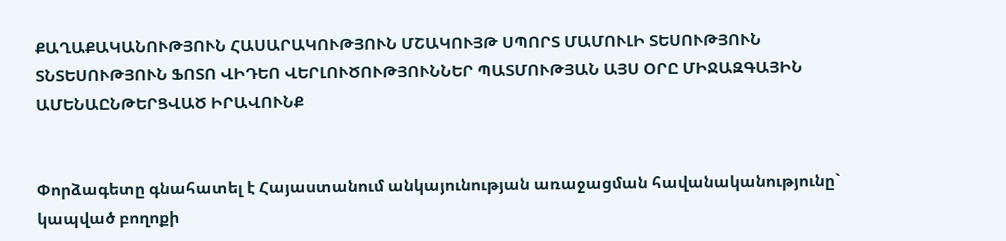ՔԱՂԱՔԱԿԱՆՈՒԹՅՈՒՆ ՀԱՍԱՐԱԿՈՒԹՅՈՒՆ ՄՇԱԿՈՒՅԹ ՍՊՈՐՏ ՄԱՄՈՒԼԻ ՏԵՍՈՒԹՅՈՒՆ ՏՆՏԵՍՈՒԹՅՈՒՆ ՖՈՏՈ ՎԻԴԵՈ ՎԵՐԼՈՒԾՈՒԹՅՈՒՆՆԵՐ ՊԱՏՄՈՒԹՅԱՆ ԱՅՍ ՕՐԸ ՄԻՋԱԶԳԱՅԻՆ ԱՄԵՆԱԸՆԹԵՐՑՎԱԾ ԻՐԱՎՈՒՆՔ


Փորձագետը գնահատել է Հայաստանում անկայունության առաջացման հավանականությունը` կապված բողոքի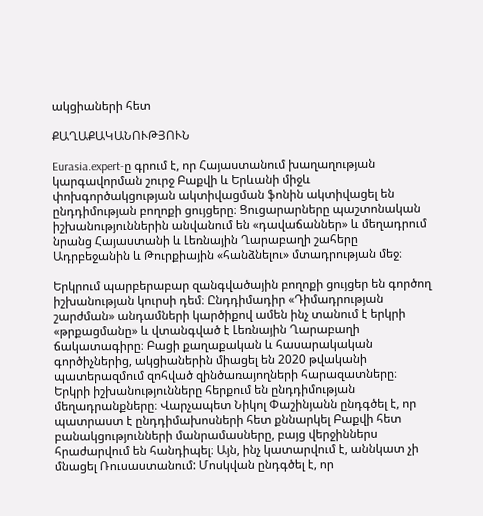ակցիաների հետ

ՔԱՂԱՔԱԿԱՆՈՒԹՅՈՒՆ

Eurasia.expert-ը գրում է, որ Հայաստանում խաղաղության կարգավորման շուրջ Բաքվի և Երևանի միջև փոխգործակցության ակտիվացման ֆոնին ակտիվացել են ընդդիմության բողոքի ցույցերը։ Ցուցարարները պաշտոնական իշխանություններին անվանում են «դավաճաններ» և մեղադրում նրանց Հայաստանի և Լեռնային Ղարաբաղի շահերը Ադրբեջանին և Թուրքիային «հանձնելու» մտադրության մեջ։

Երկրում պարբերաբար զանգվածային բողոքի ցույցեր են գործող իշխանության կուրսի դեմ։ Ընդդիմադիր «Դիմադրության շարժման» անդամների կարծիքով ամեն ինչ տանում է երկրի «թրքացմանը» և վտանգված է Լեռնային Ղարաբաղի ճակատագիրը։ Բացի քաղաքական և հասարակական գործիչներից, ակցիաներին միացել են 2020 թվականի պատերազմում զոհված զինծառայողների հարազատները։ Երկրի իշխանությունները հերքում են ընդդիմության մեղադրանքները։ Վարչապետ Նիկոլ Փաշինյանն ընդգծել է, որ պատրաստ է ընդդիմախոսների հետ քննարկել Բաքվի հետ բանակցությունների մանրամասները, բայց վերջիններս հրաժարվում են հանդիպել։ Այն, ինչ կատարվում է, աննկատ չի մնացել Ռուսաստանում: Մոսկվան ընդգծել է, որ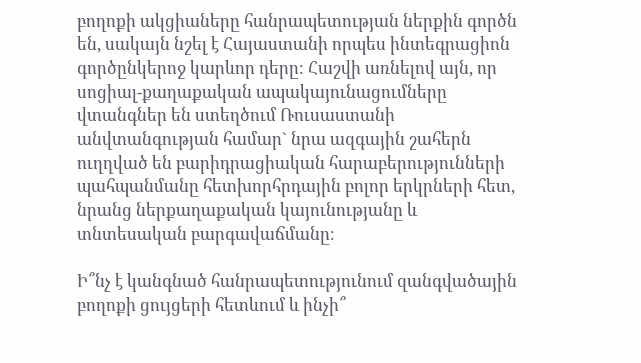բողոքի ակցիաները հանրապետության ներքին գործն են, սակայն նշել է Հայաստանի որպես ինտեգրացիոն գործընկերոջ կարևոր դերը։ Հաշվի առնելով այն, որ սոցիալ-քաղաքական ապակայունացումները վտանգներ են ստեղծում Ռուսաստանի անվտանգության համար` նրա ազգային շահերն ուղղված են բարիդրացիական հարաբերությունների պահպանմանը հետխորհրդային բոլոր երկրների հետ, նրանց ներքաղաքական կայունությանը և տնտեսական բարգավաճմանը։

Ի՞նչ է կանգնած հանրապետությունում զանգվածային բողոքի ցույցերի հետևում և ինչի՞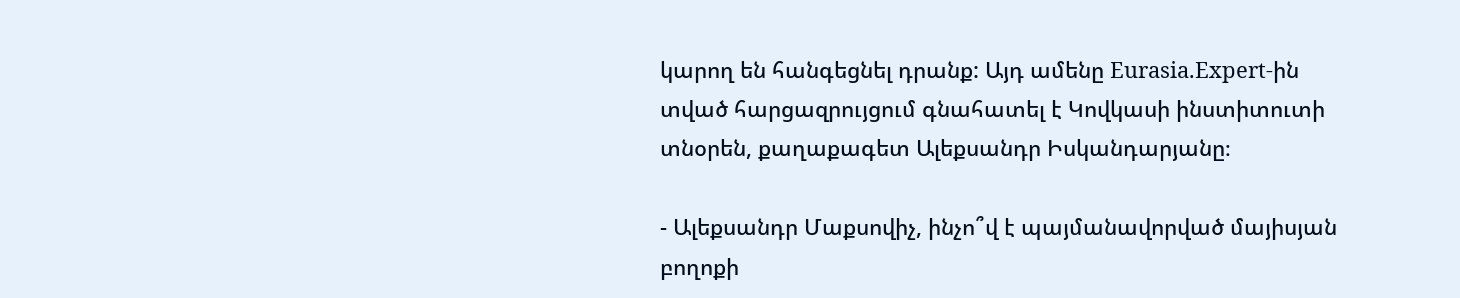կարող են հանգեցնել դրանք: Այդ ամենը Eurasia.Expert-ին տված հարցազրույցում գնահատել է Կովկասի ինստիտուտի տնօրեն, քաղաքագետ Ալեքսանդր Իսկանդարյանը։

- Ալեքսանդր Մաքսովիչ, ինչո՞վ է պայմանավորված մայիսյան բողոքի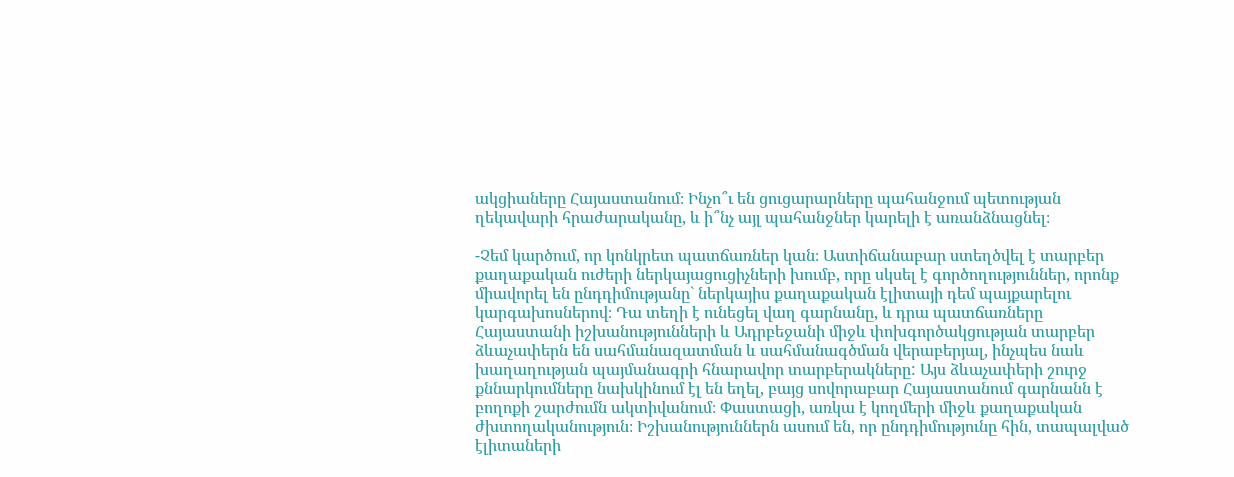ակցիաները Հայաստանում։ Ինչո՞ւ են ցուցարարները պահանջում պետության ղեկավարի հրաժարականը, և ի՞նչ այլ պահանջներ կարելի է առանձնացնել։

-Չեմ կարծում, որ կոնկրետ պատճառներ կան։ Աստիճանաբար ստեղծվել է տարբեր քաղաքական ուժերի ներկայացուցիչների խումբ, որը սկսել է գործողություններ, որոնք միավորել են ընդդիմությանը` ներկայիս քաղաքական էլիտայի դեմ պայքարելու կարգախոսներով։ Դա տեղի է ունեցել վաղ գարնանը, և դրա պատճառները Հայաստանի իշխանությունների և Ադրբեջանի միջև փոխգործակցության տարբեր ձևաչափերն են սահմանազատման և սահմանագծման վերաբերյալ, ինչպես նաև խաղաղության պայմանագրի հնարավոր տարբերակները: Այս ձևաչափերի շուրջ քննարկումները նախկինում էլ են եղել, բայց սովորաբար Հայաստանում գարնանն է բողոքի շարժումն ակտիվանում։ Փաստացի, առկա է կողմերի միջև քաղաքական ժխտողականություն։ Իշխանություններն ասում են, որ ընդդիմությունը հին, տապալված էլիտաների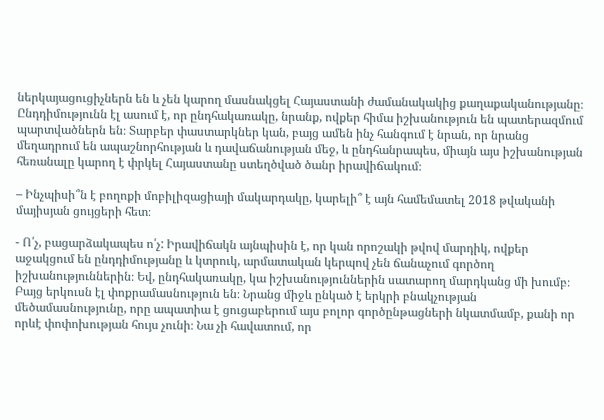ներկայացուցիչներն են և չեն կարող մասնակցել Հայաստանի ժամանակակից քաղաքականությանը։ Ընդդիմությունն էլ ասում է, որ ընդհակառակը, նրանք, ովքեր հիմա իշխանություն են պատերազմում պարտվածներն են։ Տարբեր փաստարկներ կան, բայց ամեն ինչ հանգում է նրան, որ նրանց մեղադրում են ապաշնորհության և դավաճանության մեջ, և ընդհանրապես, միայն այս իշխանության հեռանալը կարող է փրկել Հայաստանը ստեղծված ծանր իրավիճակում։

– Ինչպիսի՞ն է բողոքի մոբիլիզացիայի մակարդակը, կարելի՞ է այն համեմատել 2018 թվականի մայիսյան ցույցերի հետ։

- Ո՛չ, բացարձակապես ո՛չ: Իրավիճակն այնպիսին է, որ կան որոշակի թվով մարդիկ, ովքեր աջակցում են ընդդիմությանը և կտրուկ, արմատական կերպով չեն ճանաչում գործող իշխանություններին։ Եվ, ընդհակառակը, կա իշխանություններին սատարող մարդկանց մի խումբ։ Բայց երկուսն էլ փոքրամասնություն են։ Նրանց միջև ընկած է երկրի բնակչության մեծամասնությունը, որը ապատիա է ցուցաբերում այս բոլոր գործընթացների նկատմամբ, քանի որ որևէ փոփոխության հույս չունի։ Նա չի հավատում, որ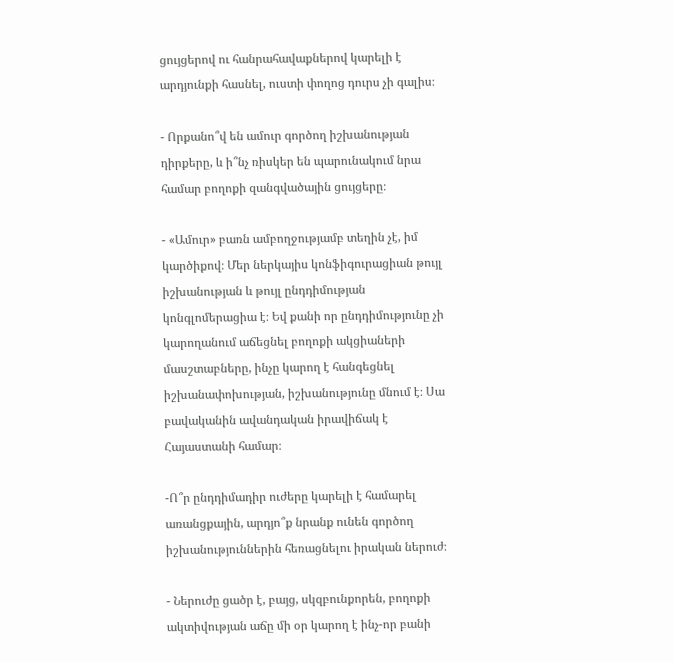ցույցերով ու հանրահավաքներով կարելի է արդյունքի հասնել, ուստի փողոց դուրս չի գալիս։

- Որքանո՞վ են ամուր գործող իշխանության դիրքերը, և ի՞նչ ռիսկեր են պարունակում նրա համար բողոքի զանգվածային ցույցերը։

- «Ամուր» բառն ամբողջությամբ տեղին չէ, իմ կարծիքով։ Մեր ներկայիս կոնֆիգուրացիան թույլ իշխանության և թույլ ընդդիմության կոնգլոմերացիա է։ Եվ քանի որ ընդդիմությունը չի կարողանում աճեցնել բողոքի ակցիաների մասշտաբները, ինչը կարող է հանգեցնել իշխանափոխության, իշխանությունը մնում է։ Սա բավականին ավանդական իրավիճակ է Հայաստանի համար։

-Ո՞ր ընդդիմադիր ուժերը կարելի է համարել առանցքային, արդյո՞ք նրանք ունեն գործող իշխանություններին հեռացնելու իրական ներուժ։

- Ներուժը ցածր է, բայց, սկզբունքորեն, բողոքի ակտիվության աճը մի օր կարող է ինչ-որ բանի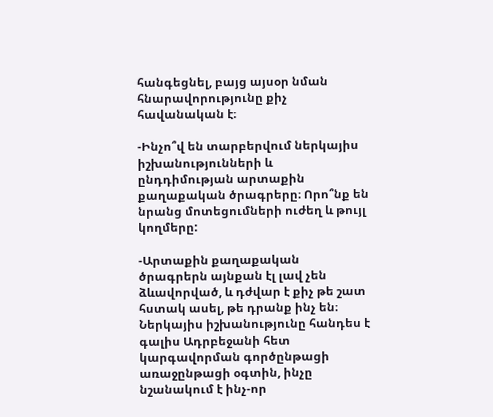հանգեցնել, բայց այսօր նման հնարավորությունը քիչ հավանական է։

-Ինչո՞վ են տարբերվում ներկայիս իշխանությունների և ընդդիմության արտաքին քաղաքական ծրագրերը։ Որո՞նք են նրանց մոտեցումների ուժեղ և թույլ կողմերը:

-Արտաքին քաղաքական ծրագրերն այնքան էլ լավ չեն ձևավորված, և դժվար է քիչ թե շատ հստակ ասել, թե դրանք ինչ են։ Ներկայիս իշխանությունը հանդես է գալիս Ադրբեջանի հետ կարգավորման գործընթացի առաջընթացի օգտին, ինչը նշանակում է ինչ-որ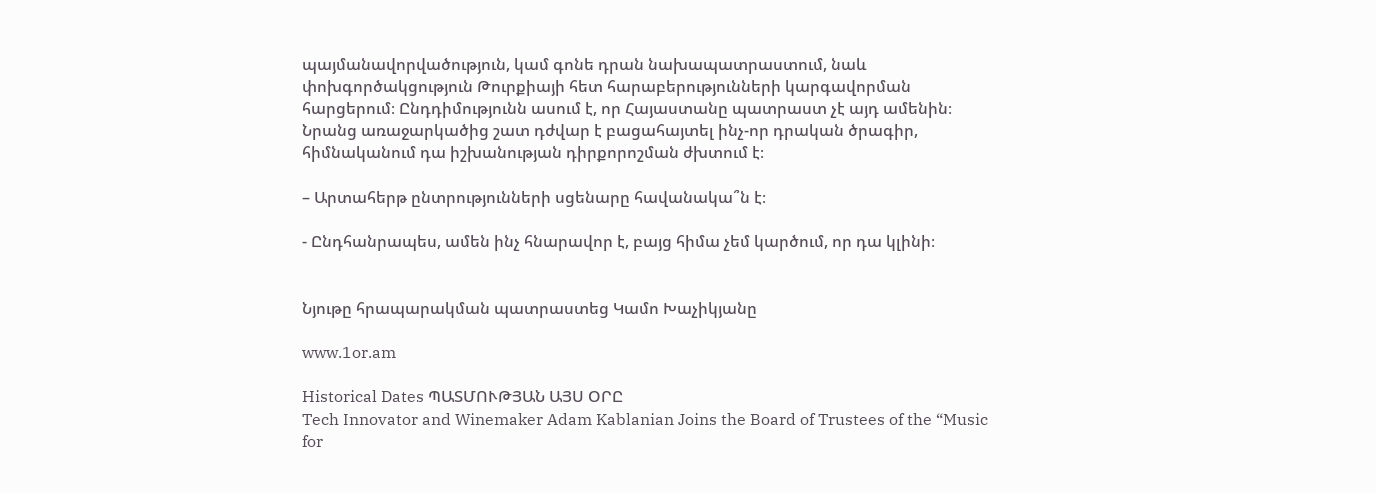պայմանավորվածություն, կամ գոնե դրան նախապատրաստում, նաև փոխգործակցություն Թուրքիայի հետ հարաբերությունների կարգավորման հարցերում։ Ընդդիմությունն ասում է, որ Հայաստանը պատրաստ չէ այդ ամենին։ Նրանց առաջարկածից շատ դժվար է բացահայտել ինչ-որ դրական ծրագիր, հիմնականում դա իշխանության դիրքորոշման ժխտում է։

– Արտահերթ ընտրությունների սցենարը հավանակա՞ն է։

- Ընդհանրապես, ամեն ինչ հնարավոր է, բայց հիմա չեմ կարծում, որ դա կլինի։


Նյութը հրապարակման պատրաստեց Կամո Խաչիկյանը

www.1or.am

Historical Dates ՊԱՏՄՈՒԹՅԱՆ ԱՅՍ ՕՐԸ
Tech Innovator and Winemaker Adam Kablanian Joins the Board of Trustees of the “Music for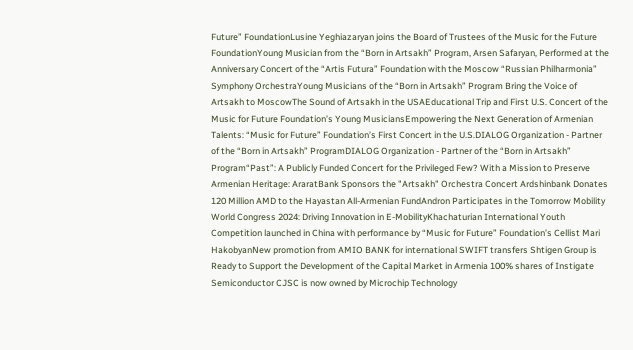Future” FoundationLusine Yeghiazaryan joins the Board of Trustees of the Music for the Future FoundationYoung Musician from the “Born in Artsakh” Program, Arsen Safaryan, Performed at the Anniversary Concert of the “Artis Futura” Foundation with the Moscow “Russian Philharmonia” Symphony OrchestraYoung Musicians of the “Born in Artsakh” Program Bring the Voice of Artsakh to MoscowThe Sound of Artsakh in the USAEducational Trip and First U.S. Concert of the Music for Future Foundation’s Young MusiciansEmpowering the Next Generation of Armenian Talents: “Music for Future” Foundation’s First Concert in the U.S.DIALOG Organization - Partner of the “Born in Artsakh” ProgramDIALOG Organization - Partner of the “Born in Artsakh” Program“Past”: A Publicly Funded Concert for the Privileged Few? With a Mission to Preserve Armenian Heritage: AraratBank Sponsors the "Artsakh" Orchestra Concert Ardshinbank Donates 120 Million AMD to the Hayastan All-Armenian FundAndron Participates in the Tomorrow Mobility World Congress 2024: Driving Innovation in E-MobilityKhachaturian International Youth Competition launched in China with performance by “Music for Future” Foundation’s Cellist Mari HakobyanNew promotion from AMIO BANK for international SWIFT transfers Shtigen Group is Ready to Support the Development of the Capital Market in Armenia 100% shares of Instigate Semiconductor CJSC is now owned by Microchip Technology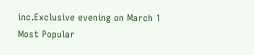inc.Exclusive evening on March 1
Most Popular